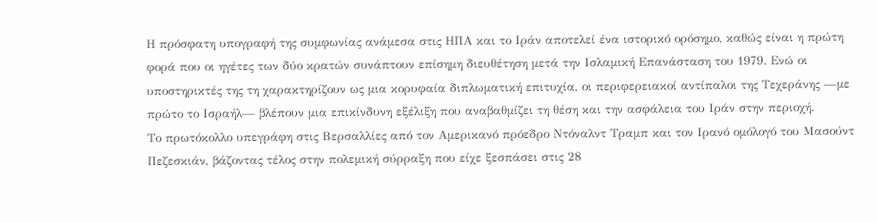Η πρόσφατη υπογραφή της συμφωνίας ανάμεσα στις ΗΠΑ και το Ιράν αποτελεί ένα ιστορικό ορόσημο, καθώς είναι η πρώτη φορά που οι ηγέτες των δύο κρατών συνάπτουν επίσημη διευθέτηση μετά την Ισλαμική Επανάσταση του 1979. Ενώ οι υποστηρικτές της τη χαρακτηρίζουν ως μια κορυφαία διπλωματική επιτυχία, οι περιφερειακοί αντίπαλοι της Τεχεράνης —με πρώτο το Ισραήλ— βλέπουν μια επικίνδυνη εξέλιξη που αναβαθμίζει τη θέση και την ασφάλεια του Ιράν στην περιοχή.
Το πρωτόκολλο υπεγράφη στις Βερσαλλίες από τον Αμερικανό πρόεδρο Ντόναλντ Τραμπ και τον Ιρανό ομόλογό του Μασούντ Πεζεσκιάν, βάζοντας τέλος στην πολεμική σύρραξη που είχε ξεσπάσει στις 28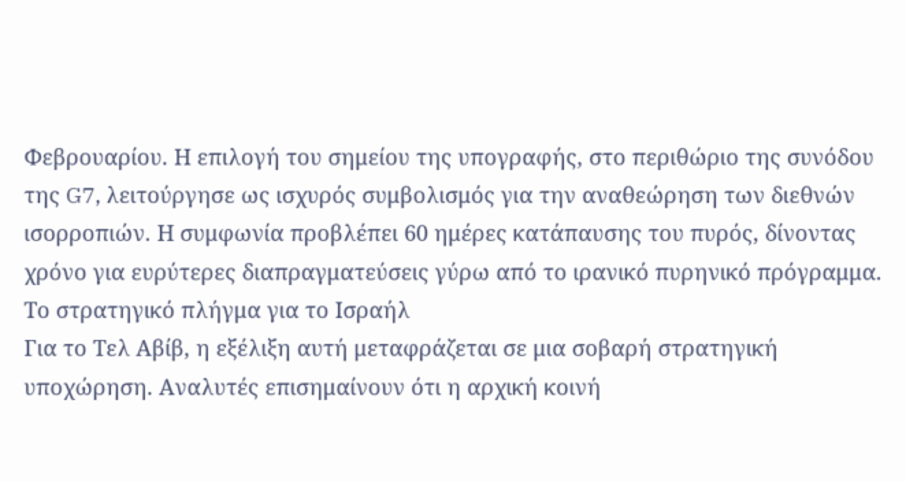Φεβρουαρίου. Η επιλογή του σημείου της υπογραφής, στο περιθώριο της συνόδου της G7, λειτούργησε ως ισχυρός συμβολισμός για την αναθεώρηση των διεθνών ισορροπιών. Η συμφωνία προβλέπει 60 ημέρες κατάπαυσης του πυρός, δίνοντας χρόνο για ευρύτερες διαπραγματεύσεις γύρω από το ιρανικό πυρηνικό πρόγραμμα.
Το στρατηγικό πλήγμα για το Ισραήλ
Για το Τελ Αβίβ, η εξέλιξη αυτή μεταφράζεται σε μια σοβαρή στρατηγική υποχώρηση. Αναλυτές επισημαίνουν ότι η αρχική κοινή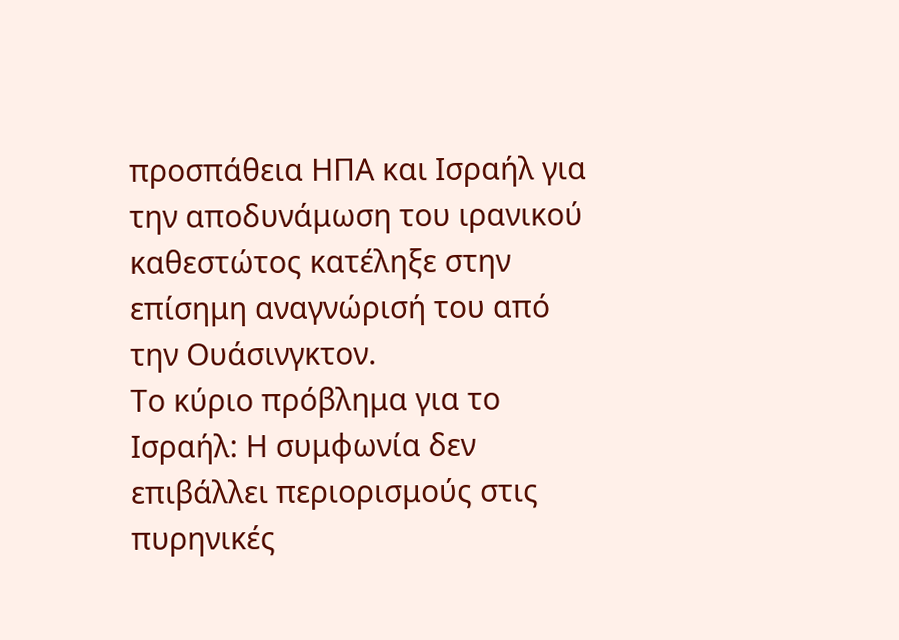προσπάθεια ΗΠΑ και Ισραήλ για την αποδυνάμωση του ιρανικού καθεστώτος κατέληξε στην επίσημη αναγνώρισή του από την Ουάσινγκτον.
Το κύριο πρόβλημα για το Ισραήλ: Η συμφωνία δεν επιβάλλει περιορισμούς στις πυρηνικές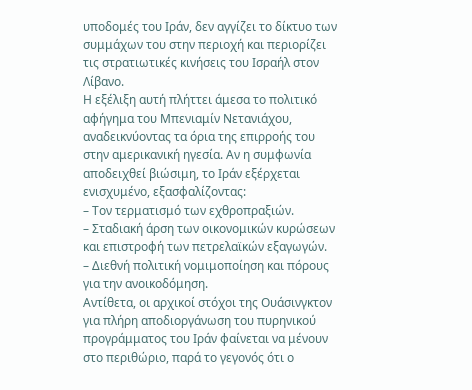υποδομές του Ιράν, δεν αγγίζει το δίκτυο των συμμάχων του στην περιοχή και περιορίζει τις στρατιωτικές κινήσεις του Ισραήλ στον Λίβανο.
Η εξέλιξη αυτή πλήττει άμεσα το πολιτικό αφήγημα του Μπενιαμίν Νετανιάχου, αναδεικνύοντας τα όρια της επιρροής του στην αμερικανική ηγεσία. Αν η συμφωνία αποδειχθεί βιώσιμη, το Ιράν εξέρχεται ενισχυμένο, εξασφαλίζοντας:
– Τον τερματισμό των εχθροπραξιών.
– Σταδιακή άρση των οικονομικών κυρώσεων και επιστροφή των πετρελαϊκών εξαγωγών.
– Διεθνή πολιτική νομιμοποίηση και πόρους για την ανοικοδόμηση.
Αντίθετα, οι αρχικοί στόχοι της Ουάσινγκτον για πλήρη αποδιοργάνωση του πυρηνικού προγράμματος του Ιράν φαίνεται να μένουν στο περιθώριο, παρά το γεγονός ότι ο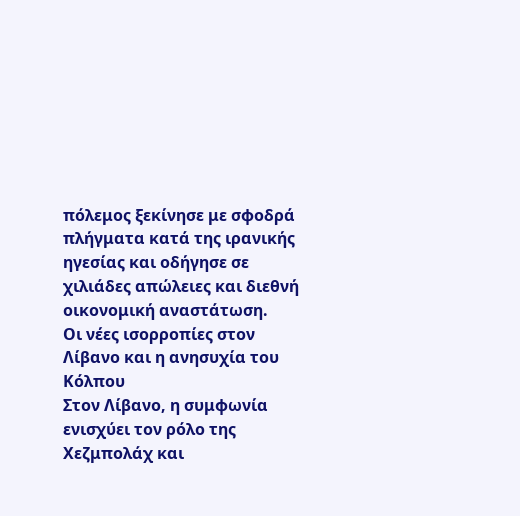πόλεμος ξεκίνησε με σφοδρά πλήγματα κατά της ιρανικής ηγεσίας και οδήγησε σε χιλιάδες απώλειες και διεθνή οικονομική αναστάτωση.
Οι νέες ισορροπίες στον Λίβανο και η ανησυχία του Κόλπου
Στον Λίβανο, η συμφωνία ενισχύει τον ρόλο της Χεζμπολάχ και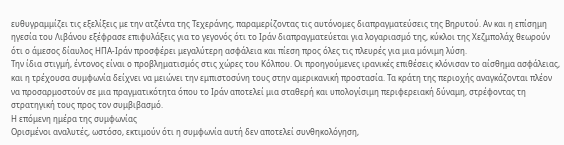ευθυγραμμίζει τις εξελίξεις με την ατζέντα της Τεχεράνης, παραμερίζοντας τις αυτόνομες διαπραγματεύσεις της Βηρυτού. Αν και η επίσημη ηγεσία του Λιβάνου εξέφρασε επιφυλάξεις για το γεγονός ότι το Ιράν διαπραγματεύεται για λογαριασμό της, κύκλοι της Χεζμπολάχ θεωρούν ότι ο άμεσος δίαυλος ΗΠΑ-Ιράν προσφέρει μεγαλύτερη ασφάλεια και πίεση προς όλες τις πλευρές για μια μόνιμη λύση.
Την ίδια στιγμή, έντονος είναι ο προβληματισμός στις χώρες του Κόλπου. Οι προηγούμενες ιρανικές επιθέσεις κλόνισαν το αίσθημα ασφάλειας, και η τρέχουσα συμφωνία δείχνει να μειώνει την εμπιστοσύνη τους στην αμερικανική προστασία. Τα κράτη της περιοχής αναγκάζονται πλέον να προσαρμοστούν σε μια πραγματικότητα όπου το Ιράν αποτελεί μια σταθερή και υπολογίσιμη περιφερειακή δύναμη, στρέφοντας τη στρατηγική τους προς τον συμβιβασμό.
Η επόμενη ημέρα της συμφωνίας
Ορισμένοι αναλυτές, ωστόσο, εκτιμούν ότι η συμφωνία αυτή δεν αποτελεί συνθηκολόγηση,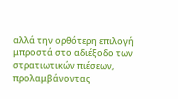αλλά την ορθότερη επιλογή μπροστά στο αδιέξοδο των στρατιωτικών πιέσεων, προλαμβάνοντας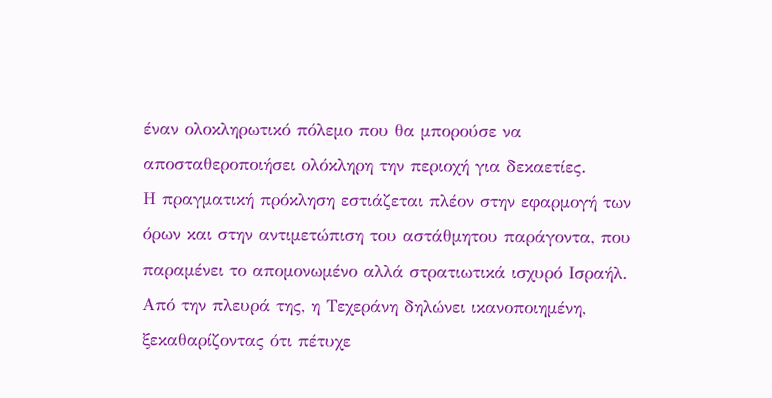έναν ολοκληρωτικό πόλεμο που θα μπορούσε να αποσταθεροποιήσει ολόκληρη την περιοχή για δεκαετίες.
Η πραγματική πρόκληση εστιάζεται πλέον στην εφαρμογή των όρων και στην αντιμετώπιση του αστάθμητου παράγοντα, που παραμένει το απομονωμένο αλλά στρατιωτικά ισχυρό Ισραήλ. Από την πλευρά της, η Τεχεράνη δηλώνει ικανοποιημένη, ξεκαθαρίζοντας ότι πέτυχε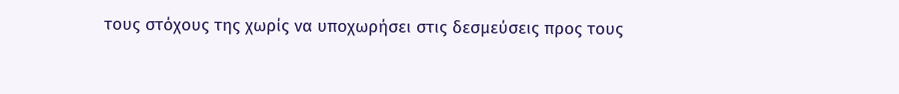τους στόχους της χωρίς να υποχωρήσει στις δεσμεύσεις προς τους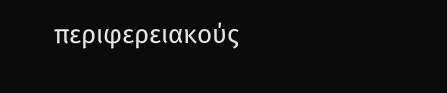περιφερειακούς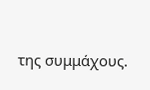της συμμάχους.